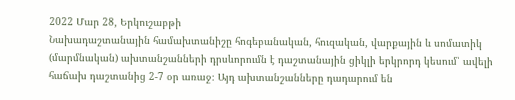2022 Մար 28, Երկուշաբթի
Նախադաշտանային համախտանիշը հոգեբանական, հուզական, վարքային և սոմատիկ (մարմնական) ախտանշանների դրսևորումն է դաշտանային ցիկլի երկրորդ կեսում՝ ավելի հաճախ դաշտանից 2-7 օր առաջ։ Այդ ախտանշանները դադարում են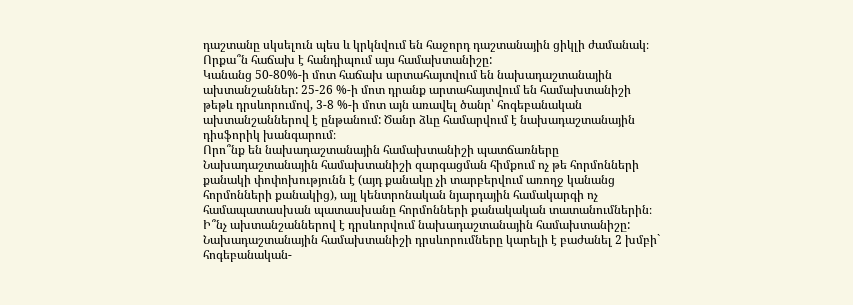դաշտանը սկսելուն պես և կրկնվում են հաջորդ դաշտանային ցիկլի ժամանակ։
Որքա՞ն հաճախ է հանդիպում այս համախտանիշը:
Կանանց 50-80%-ի մոտ հաճախ արտահայտվում են նախադաշտանային ախտանշաններ: 25-26 %-ի մոտ դրանք արտահայտվում են համախտանիշի թեթև դրսևորումով, 3-8 %-ի մոտ այն առավել ծանր՝ հոգեբանական ախտանշաններով է ընթանում: Ծանր ձևը համարվում է նախադաշտանային դիսֆորիկ խանգարում։
Որո՞նք են նախադաշտանային համախտանիշի պատճառները
Նախադաշտանային համախտանիշի զարգացման հիմքում ոչ թե հորմոնների քանակի փոփոխությունն է (այդ քանակը չի տարբերվում առողջ կանանց հորմոնների քանակից), այլ կենտրոնական նյարդային համակարգի ոչ համապատասխան պատասխանը հորմոնների քանակական տատանումներին։
Ի՞նչ ախտանշաններով է դրսևորվում նախադաշտանային համախտանիշը:
Նախադաշտանային համախտանիշի դրսևորումները կարելի է բաժանել 2 խմբի` հոգեբանական-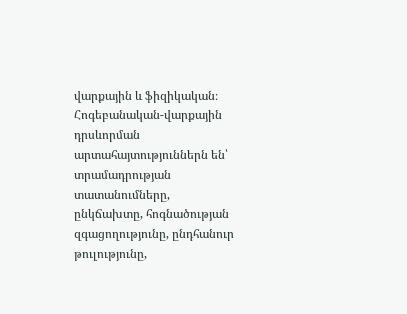վարքային և ֆիզիկական։
Հոգեբանական-վարքային դրսևորման արտահայտություններն են՝ տրամադրության տատանումները, ընկճախտը, հոգնածության զգացողությունը, ընդհանուր թուլությունը,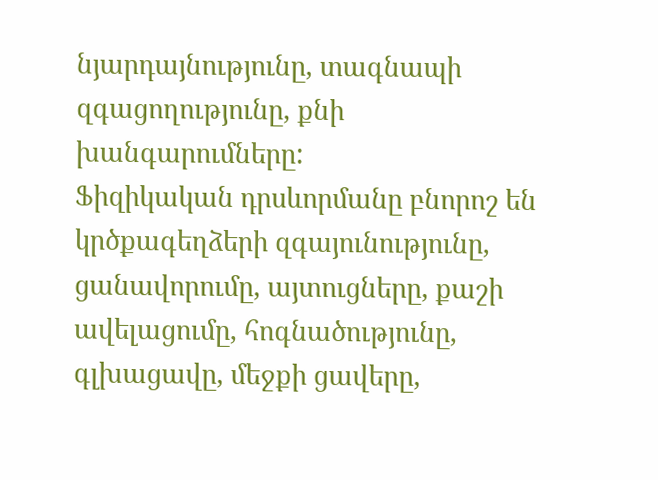նյարդայնությունը, տագնապի զգացողությունը, քնի խանգարումները:
Ֆիզիկական դրսևորմանը բնորոշ են կրծքագեղձերի զգայունությունը, ցանավորումը, այտուցները, քաշի ավելացումը, հոգնածությունը, գլխացավը, մեջքի ցավերը,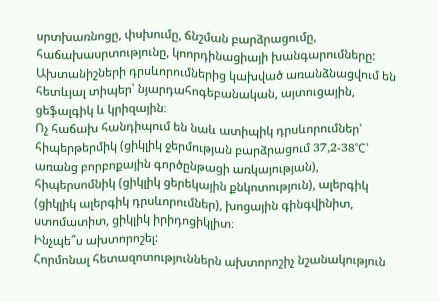սրտխառնոցը, փսխումը, ճնշման բարձրացումը, հաճախասրտությունը, կոորդինացիայի խանգարումները:
Ախտանիշների դրսևորումներից կախված առանձնացվում են հետևյալ տիպեր՝ նյարդահոգեբանական, այտուցային, ցեֆալգիկ և կրիզային։
Ոչ հաճախ հանդիպում են նաև ատիպիկ դրսևորումներ՝ հիպերթերմիկ (ցիկլիկ ջերմության բարձրացում 37,2-38˚C՝ առանց բորբոքային գործընթացի առկայության), հիպերսոմնիկ (ցիկլիկ ցերեկային քնկոտություն), ալերգիկ (ցիկլիկ ալերգիկ դրսևորումներ), խոցային գինգվինիտ, ստոմատիտ, ցիկլիկ իրիդոցիկլիտ։
Ինչպե՞ս ախտորոշել:
Հորմոնալ հետազոտություններն ախտորոշիչ նշանակություն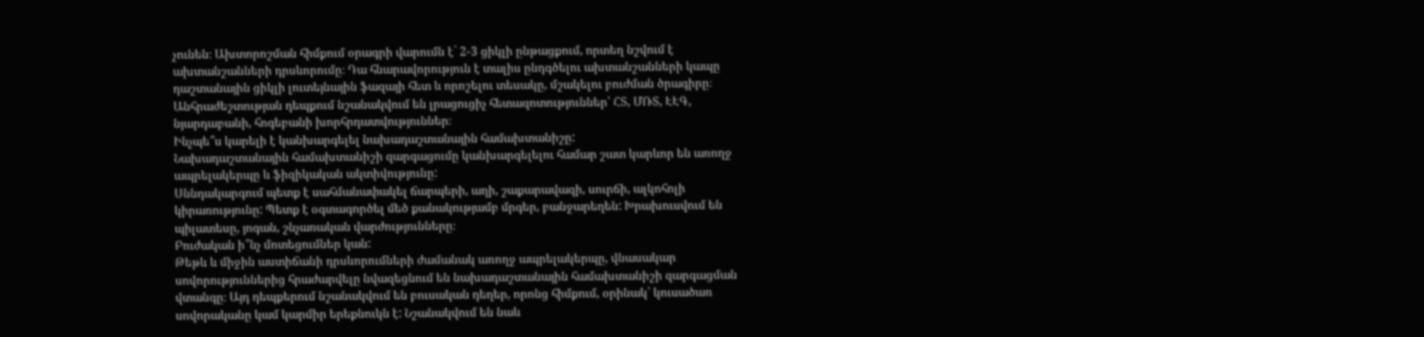չունեն։ Ախտորոշման հիմքում օրագրի վարումն է` 2-3 ցիկլի ընթացքում, որտեղ նշվում է ախտանշանների դրսևորումը։ Դա հնարավորություն է տալիս ընդգծելու ախտանշանների կապը դաշտանային ցիկլի լուտեյնային ֆազայի հետ և որոշելու տեսակը, մշակելու բուժման ծրագիրը։ Անհրաժեշտության դեպքում նշանակվում են լրացուցիչ հետազոտություններ՝ ՀՏ, ՄՌՏ, ԷԷԳ, նյարդաբանի, հոգեբանի խորհրդատվություններ։
Ինչպե՞ս կարելի է կանխարգելել նախադաշտանային համախտանիշը:
Նախադաշտանային համախտանիշի զարգացումը կանխարգելելու համար շատ կարևոր են առողջ ապրելակերպը և ֆիզիկական ակտիվությունը:
Սննդակարգում պետք է սահմանափակել ճարպերի, աղի, շաքարավազի, սուրճի, ալկոհոլի կիրառությունը: Պետք է օգտագործել մեծ քանակությամբ մրգեր, բանջարեղեն: Խրախուսվում են պիլատեսը, յոգան, շնչառական վարժությունները։
Բուժական ի՞նչ մոտեցումներ կան:
Թեթև և միջին աստիճանի դրսևորումների ժամանակ առողջ ապրելակերպը, վնասակար սովորություններից հրաժարվելը նվազեցնում են նախադաշտանային համախտանիշի զարգացման վտանգը։ Այդ դեպքերում նշանակվում են բուսական դեղեր, որոնց հիմքում, օրինակ՝ կուսածառ սովորականը կամ կարմիր երեքնուկն է: Նշանակվում են նաև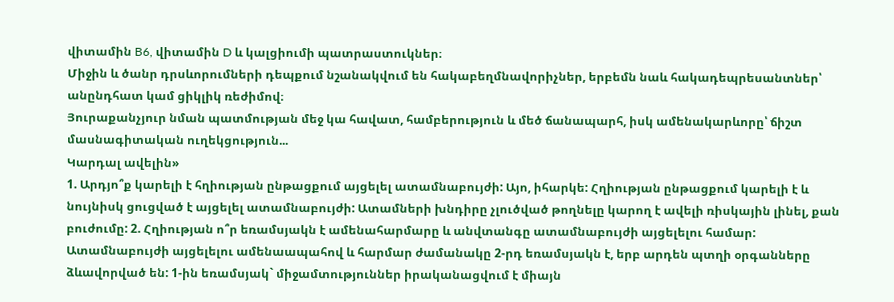վիտամին B6, վիտամին D և կալցիումի պատրաստուկներ։
Միջին և ծանր դրսևորումների դեպքում նշանակվում են հակաբեղմնավորիչներ, երբեմն նաև հակադեպրեսանտներ՝ անընդհատ կամ ցիկլիկ ռեժիմով։
Յուրաքանչյուր նման պատմության մեջ կա հավատ, համբերություն և մեծ ճանապարհ, իսկ ամենակարևորը՝ ճիշտ մասնագիտական ուղեկցություն...
Կարդալ ավելին»
1. Արդյո՞ք կարելի է հղիության ընթացքում այցելել ատամնաբույժի: Այո, իհարկե: Հղիության ընթացքում կարելի է և նույնիսկ ցուցված է այցելել ատամնաբույժի: Ատամների խնդիրը չլուծված թողնելը կարող է ավելի ռիսկային լինել, քան բուժումը: 2. Հղիության ո՞ր եռամսյակն է ամենահարմարը և անվտանգը ատամնաբույժի այցելելու համար: Ատամնաբույժի այցելելու ամենաապահով և հարմար ժամանակը 2-րդ եռամսյակն է, երբ արդեն պտղի օրգանները ձևավորված են: 1-ին եռամսյակ` միջամտություններ իրականացվում է միայն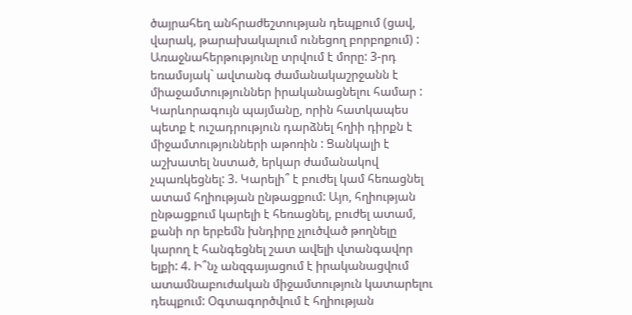ծայրահեղ անհրաժեշտության դեպքում (ցավ, վարակ, թարախակալում ունեցող բորբոքում) : Առաջնահերթությունը տրվում է մորը: 3-րդ եռամսյակ` ավտանգ ժամանակաշրջանն է միաջամտություններ իրականացնելու համար : Կարևորագույն պայմանը, որին հատկապես պետք է ուշադրություն դարձնել հղիի դիրքն է միջամտությունների աթոռին : Ցանկալի է աշխատել նստած, երկար ժամանակով չպառկեցնել: 3. Կարելի՞ է բուժել կամ հեռացնել ատամ հղիության ընթացքում: Այո, հղիության ընթացքում կարելի է հեռացնել, բուժել ատամ, քանի որ երբեմն խնդիրը չլուծված թողնելը կարող է հանգեցնել շատ ավելի վտանգավոր ելքի: 4. Ի՞նչ անզգայացում է իրականացվում ատամնաբուժական միջամտություն կատարելու դեպքում: Օգտագործվում է հղիության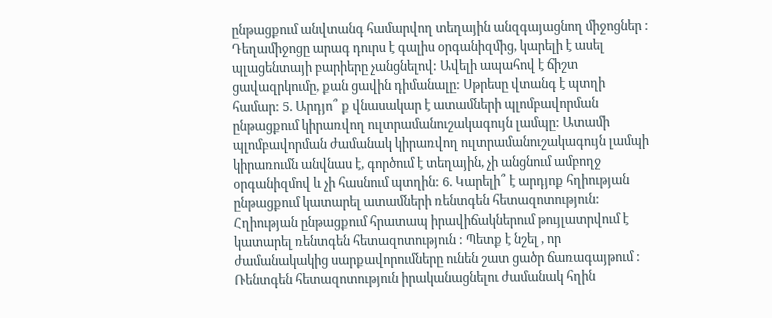ընթացքում անվտանգ համարվող տեղային անզգայացնող միջոցներ : Դեղամիջոցը արագ դուրս է գալիս օրգանիզմից, կարելի է ասել պլացենտայի բարիերը չանցնելով: Ավելի ապահով է ճիշտ ցավազրկումը, քան ցավին դիմանալը: Սթրեսը վտանգ է պտղի համար: 5. Արդյո՞ ք վնասակար է ատամների պլոմբավորման ընթացքում կիրառվող ուլտրամանուշակագույն լամպը: Ատամի պլոմբավորման ժամանակ կիրառվող ուլտրամանուշակագույն լամպի կիրառումն անվնաս է, գործում է տեղային, չի անցնում ամբողջ օրգանիզմով և չի հասնում պտղին: 6. Կարելի՞ է արդյոք հղիության ընթացքում կատարել ատամների ռենտգեն հետազոտություն: Հղիության ընթացքում հրատապ իրավիճակներում թույլատրվում է կատարել ռենտգեն հետազոտություն : Պետք է նշել , որ ժամանակակից սարքավորումները ունեն շատ ցածր ճառագայթում : Ռենտգեն հետազոտություն իրականացնելու ժամանակ հղին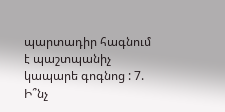պարտադիր հագնում է պաշտպանիչ կապարե գոգնոց : 7. Ի՞նչ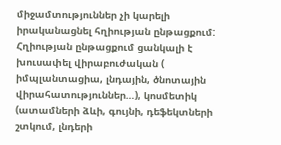միջամտություններ չի կարելի իրականացնել հղիության ընթացքում: Հղիության ընթացքում ցանկալի է խուսափել վիրաբուժական ( իմպլանտացիա, լնդային, ծնոտային վիրահատություններ…), կոսմետիկ (ատամների ձևի, գույնի, դեֆեկտների շտկում, լնդերի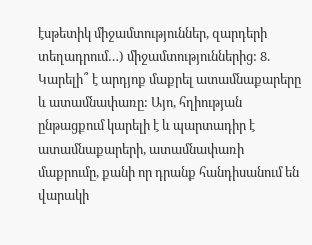էսթետիկ միջամտություններ, զարդերի տեղադրում…) միջամտություններից: 8. Կարելի՞ է արդյոք մաքրել ատամնաքարերը և ատամնափառը: Այո, հղիության ընթացքում կարելի է և պարտադիր է ատամնաքարերի, ատամնափառի մաքրումը, քանի որ դրանք հանդիսանում են վարակի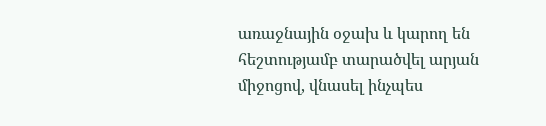առաջնային օջախ և կարող են հեշտությամբ տարածվել արյան միջոցով, վնասել ինչպես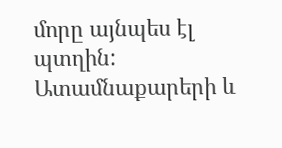մորը այնպես էլ պտղին: Ատամնաքարերի և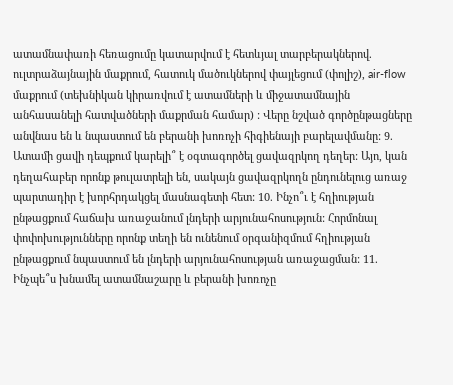ատամնափառի հեռացումը կատարվում է հետևյալ տարբերակներով. ուլտրաձայնային մաքրում, հատուկ մածուկներով փայլեցում (փոլիշ), air-flow մաքրում (տեխնիկան կիրառվում է ատամների և միջատամնային անհասանելի հատվածների մաքրման համար) : Վերը նշված գործընթացները անվնաս են և նպաստում են բերանի խոռոչի հիգիենայի բարելավմանը: 9. Ատամի ցավի դեպքում կարելի՞ է օգտագործել ցավազրկող դեղեր: Այո, կան դեղահաբեր որոնք թուլատրելի են, սակայն ցավազրկողն ընդունելուց առաջ պարտադիր է խորհրդակցել մասնագետի հետ: 10. Ինչո՞ւ է հղիության ընթացքում հաճախ առաջանում լնդերի արյունահոսություն: Հորմոնալ փոփոխությունները որոնք տեղի են ունենում օրգանիզմում հղիության ընթացքում նպաստում են լնդերի արյունահոսության առաջացման: 11. Ինչպե՞ս խնամել ատամնաշարը և բերանի խոռոչը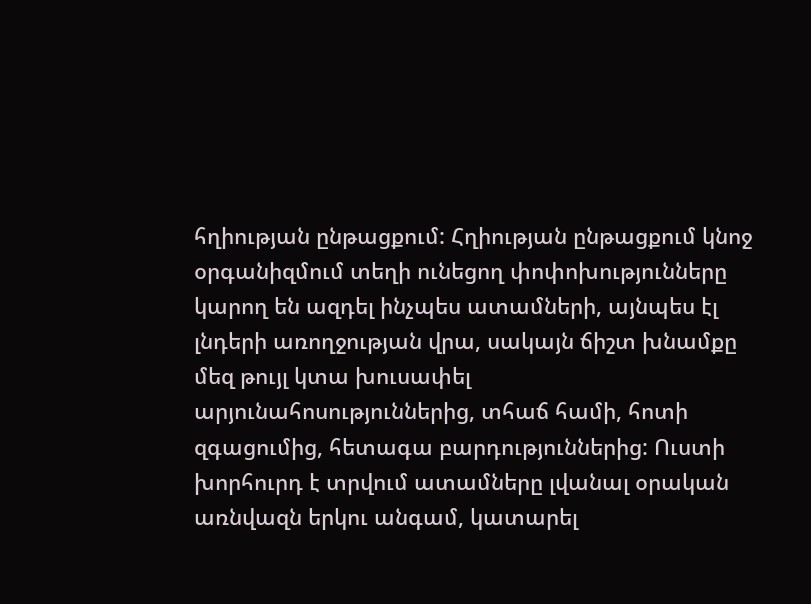հղիության ընթացքում: Հղիության ընթացքում կնոջ օրգանիզմում տեղի ունեցող փոփոխությունները կարող են ազդել ինչպես ատամների, այնպես էլ լնդերի առողջության վրա, սակայն ճիշտ խնամքը մեզ թույլ կտա խուսափել արյունահոսություններից, տհաճ համի, հոտի զգացումից, հետագա բարդություններից: Ուստի խորհուրդ է տրվում ատամները լվանալ օրական առնվազն երկու անգամ, կատարել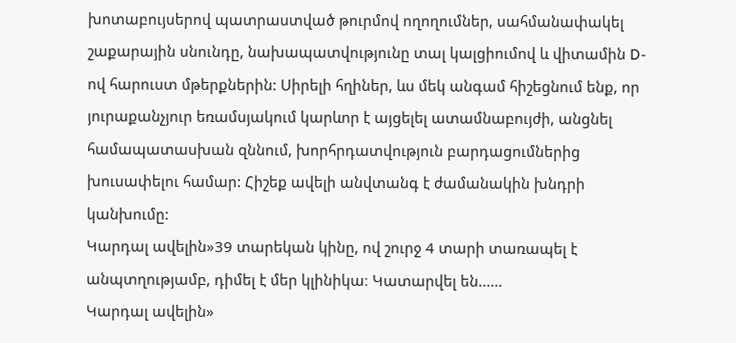խոտաբույսերով պատրաստված թուրմով ողողումներ, սահմանափակել շաքարային սնունդը, նախապատվությունը տալ կալցիումով և վիտամին D-ով հարուստ մթերքներին: Սիրելի հղիներ, ևս մեկ անգամ հիշեցնում ենք, որ յուրաքանչյուր եռամսյակում կարևոր է այցելել ատամնաբույժի, անցնել համապատասխան զննում, խորհրդատվություն բարդացումներից խուսափելու համար: Հիշեք ավելի անվտանգ է ժամանակին խնդրի կանխումը:
Կարդալ ավելին»39 տարեկան կինը, ով շուրջ 4 տարի տառապել է անպտղությամբ, դիմել է մեր կլինիկա։ Կատարվել են......
Կարդալ ավելին»